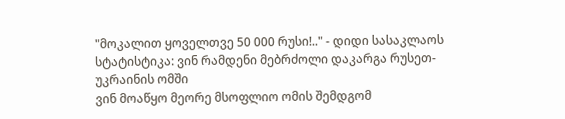"მოკალით ყოველთვე 50 000 რუსი!.." - დიდი სასაკლაოს სტატისტიკა: ვინ რამდენი მებრძოლი დაკარგა რუსეთ-უკრაინის ომში
ვინ მოაწყო მეორე მსოფლიო ომის შემდგომ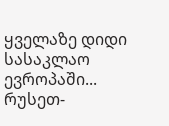ყველაზე დიდი სასაკლაო ევროპაში...
რუსეთ-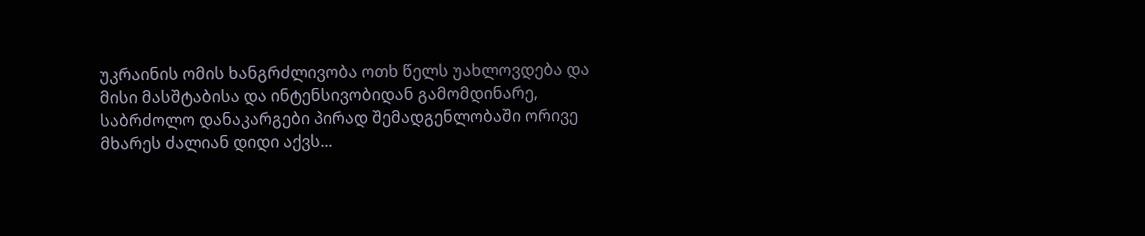უკრაინის ომის ხანგრძლივობა ოთხ წელს უახლოვდება და მისი მასშტაბისა და ინტენსივობიდან გამომდინარე, საბრძოლო დანაკარგები პირად შემადგენლობაში ორივე მხარეს ძალიან დიდი აქვს...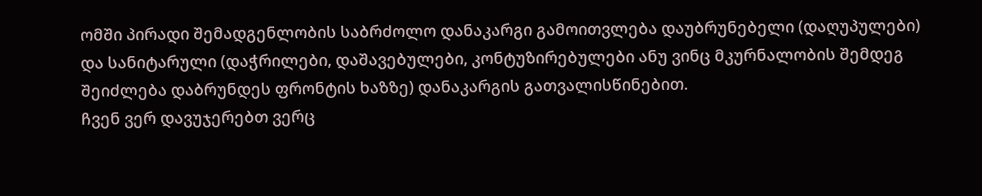ომში პირადი შემადგენლობის საბრძოლო დანაკარგი გამოითვლება დაუბრუნებელი (დაღუპულები) და სანიტარული (დაჭრილები, დაშავებულები, კონტუზირებულები ანუ ვინც მკურნალობის შემდეგ შეიძლება დაბრუნდეს ფრონტის ხაზზე) დანაკარგის გათვალისწინებით.
ჩვენ ვერ დავუჯერებთ ვერც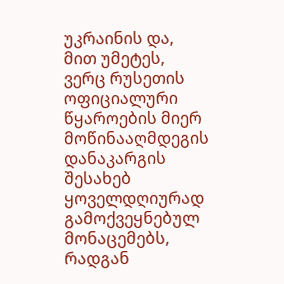უკრაინის და, მით უმეტეს, ვერც რუსეთის ოფიციალური წყაროების მიერ მოწინააღმდეგის დანაკარგის შესახებ ყოველდღიურად გამოქვეყნებულ მონაცემებს, რადგან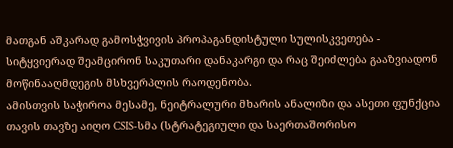მათგან აშკარად გამოსჭვივის პროპაგანდისტული სულისკვეთება - სიტყვიერად შეამცირონ საკუთარი დანაკარგი და რაც შეიძლება გააზვიადონ მოწინააღმდეგის მსხვერპლის რაოდენობა.
ამისთვის საჭიროა მესამე, ნეიტრალური მხარის ანალიზი და ასეთი ფუნქცია თავის თავზე აიღო CSIS-სმა (სტრატეგიული და საერთაშორისო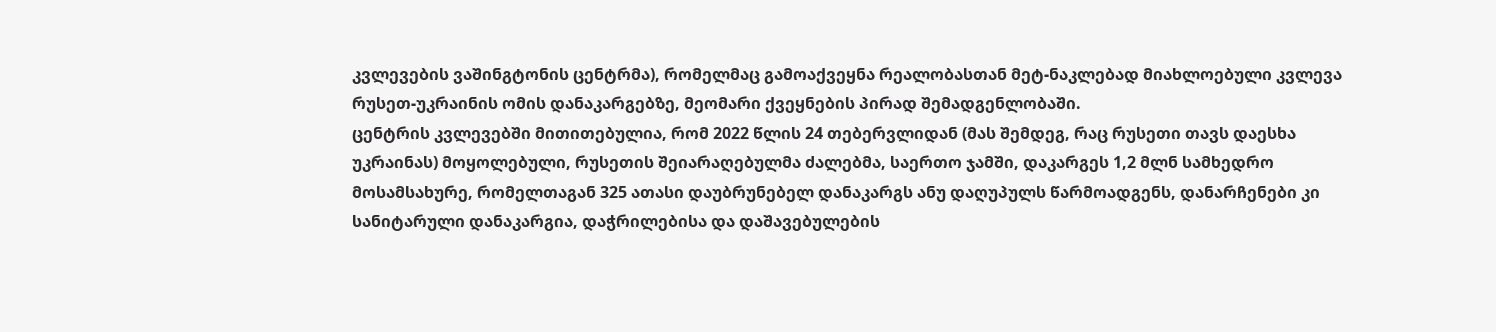კვლევების ვაშინგტონის ცენტრმა), რომელმაც გამოაქვეყნა რეალობასთან მეტ-ნაკლებად მიახლოებული კვლევა რუსეთ-უკრაინის ომის დანაკარგებზე, მეომარი ქვეყნების პირად შემადგენლობაში.
ცენტრის კვლევებში მითითებულია, რომ 2022 წლის 24 თებერვლიდან (მას შემდეგ, რაც რუსეთი თავს დაესხა უკრაინას) მოყოლებული, რუსეთის შეიარაღებულმა ძალებმა, საერთო ჯამში, დაკარგეს 1,2 მლნ სამხედრო მოსამსახურე, რომელთაგან 325 ათასი დაუბრუნებელ დანაკარგს ანუ დაღუპულს წარმოადგენს, დანარჩენები კი სანიტარული დანაკარგია, დაჭრილებისა და დაშავებულების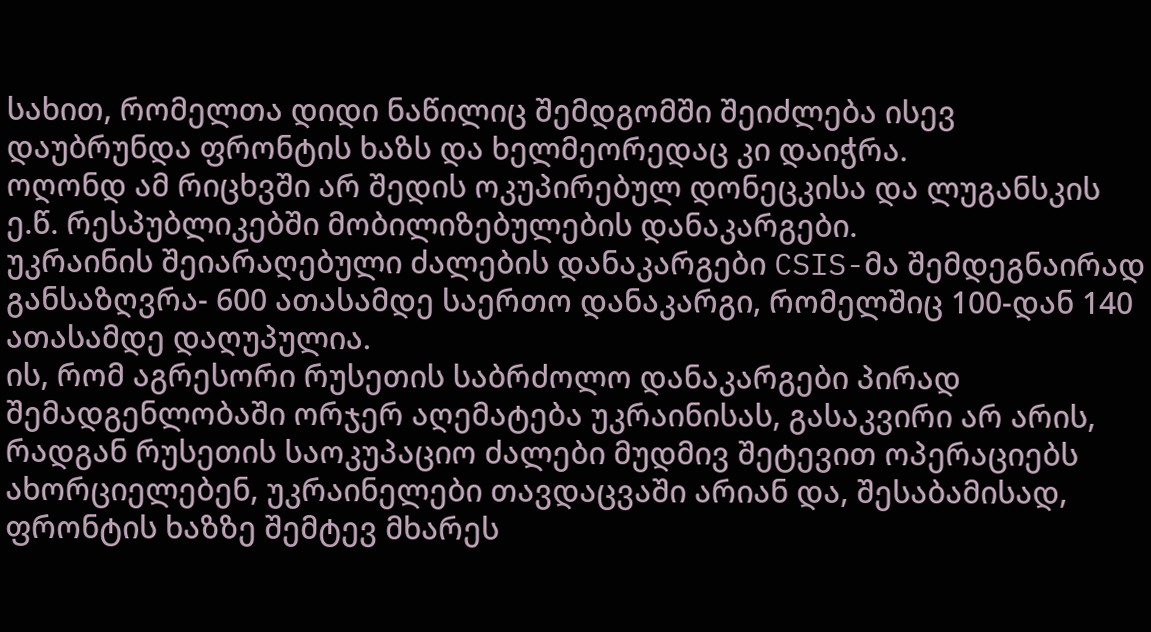სახით, რომელთა დიდი ნაწილიც შემდგომში შეიძლება ისევ დაუბრუნდა ფრონტის ხაზს და ხელმეორედაც კი დაიჭრა.
ოღონდ ამ რიცხვში არ შედის ოკუპირებულ დონეცკისა და ლუგანსკის ე.წ. რესპუბლიკებში მობილიზებულების დანაკარგები.
უკრაინის შეიარაღებული ძალების დანაკარგები CSIS-მა შემდეგნაირად განსაზღვრა- 600 ათასამდე საერთო დანაკარგი, რომელშიც 100-დან 140 ათასამდე დაღუპულია.
ის, რომ აგრესორი რუსეთის საბრძოლო დანაკარგები პირად შემადგენლობაში ორჯერ აღემატება უკრაინისას, გასაკვირი არ არის, რადგან რუსეთის საოკუპაციო ძალები მუდმივ შეტევით ოპერაციებს ახორციელებენ, უკრაინელები თავდაცვაში არიან და, შესაბამისად, ფრონტის ხაზზე შემტევ მხარეს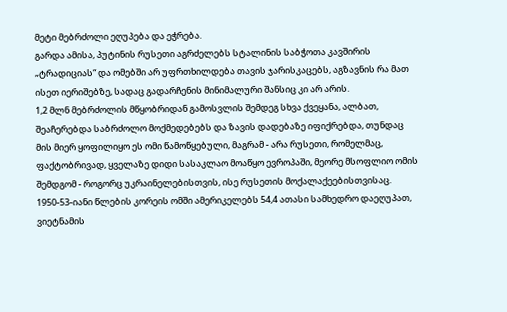მეტი მებრძოლი ეღუპება და ეჭრება.
გარდა ამისა, პუტინის რუსეთი აგრძელებს სტალინის საბჭოთა კავშირის „ტრადიციას“ და ომებში არ უფრთხილდება თავის ჯარისკაცებს, აგზავნის რა მათ ისეთ იერიშებზე, სადაც გადარჩენის მინიმალური შანსიც კი არ არის.
1,2 მლნ მებრძოლის მწყობრიდან გამოსვლის შემდეგ სხვა ქვეყანა, ალბათ, შეაჩერებდა საბრძოლო მოქმედებებს და ზავის დადებაზე იფიქრებდა, თუნდაც მის მიერ ყოფილიყო ეს ომი წამოწყებული, მაგრამ - არა რუსეთი, რომელმაც, ფაქტობრივად, ყველაზე დიდი სასაკლაო მოაწყო ევროპაში, მეორე მსოფლიო ომის შემდგომ - როგორც უკრაინელებისთვის, ისე რუსეთის მოქალაქეებისთვისაც.
1950-53-იანი წლების კორეის ომში ამერიკელებს 54,4 ათასი სამხედრო დაეღუპათ, ვიეტნამის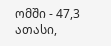ომში - 47,3 ათასი,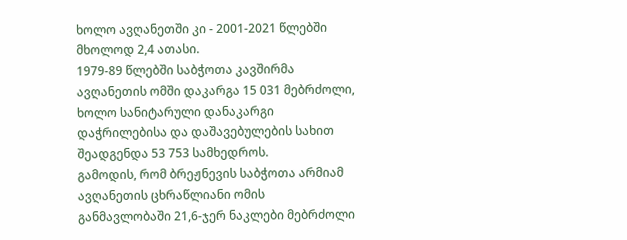ხოლო ავღანეთში კი - 2001-2021 წლებში მხოლოდ 2,4 ათასი.
1979-89 წლებში საბჭოთა კავშირმა ავღანეთის ომში დაკარგა 15 031 მებრძოლი, ხოლო სანიტარული დანაკარგი დაჭრილებისა და დაშავებულების სახით შეადგენდა 53 753 სამხედროს.
გამოდის, რომ ბრეჟნევის საბჭოთა არმიამ ავღანეთის ცხრაწლიანი ომის განმავლობაში 21,6-ჯერ ნაკლები მებრძოლი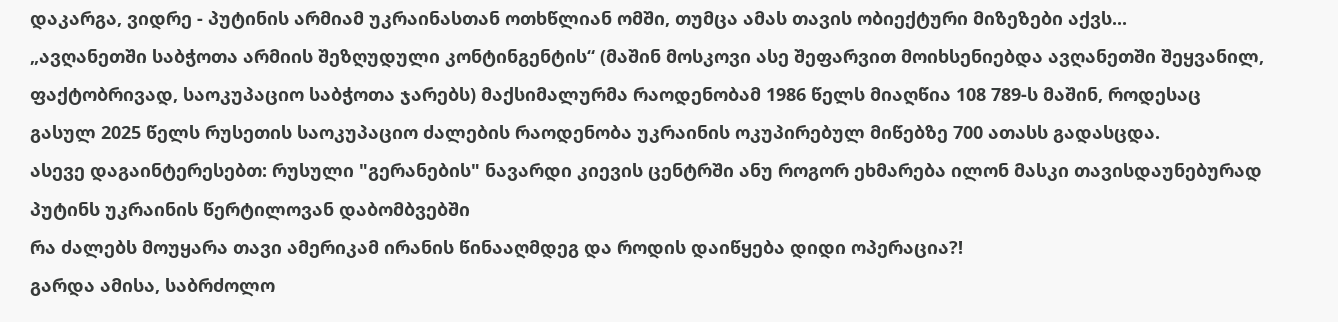დაკარგა, ვიდრე - პუტინის არმიამ უკრაინასთან ოთხწლიან ომში, თუმცა ამას თავის ობიექტური მიზეზები აქვს...
„ავღანეთში საბჭოთა არმიის შეზღუდული კონტინგენტის“ (მაშინ მოსკოვი ასე შეფარვით მოიხსენიებდა ავღანეთში შეყვანილ, ფაქტობრივად, საოკუპაციო საბჭოთა ჯარებს) მაქსიმალურმა რაოდენობამ 1986 წელს მიაღწია 108 789-ს მაშინ, როდესაც გასულ 2025 წელს რუსეთის საოკუპაციო ძალების რაოდენობა უკრაინის ოკუპირებულ მიწებზე 700 ათასს გადასცდა.
ასევე დაგაინტერესებთ: რუსული "გერანების" ნავარდი კიევის ცენტრში ანუ როგორ ეხმარება ილონ მასკი თავისდაუნებურად პუტინს უკრაინის წერტილოვან დაბომბვებში
რა ძალებს მოუყარა თავი ამერიკამ ირანის წინააღმდეგ და როდის დაიწყება დიდი ოპერაცია?!
გარდა ამისა, საბრძოლო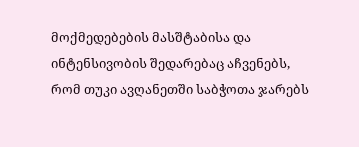მოქმედებების მასშტაბისა და ინტენსივობის შედარებაც აჩვენებს, რომ თუკი ავღანეთში საბჭოთა ჯარებს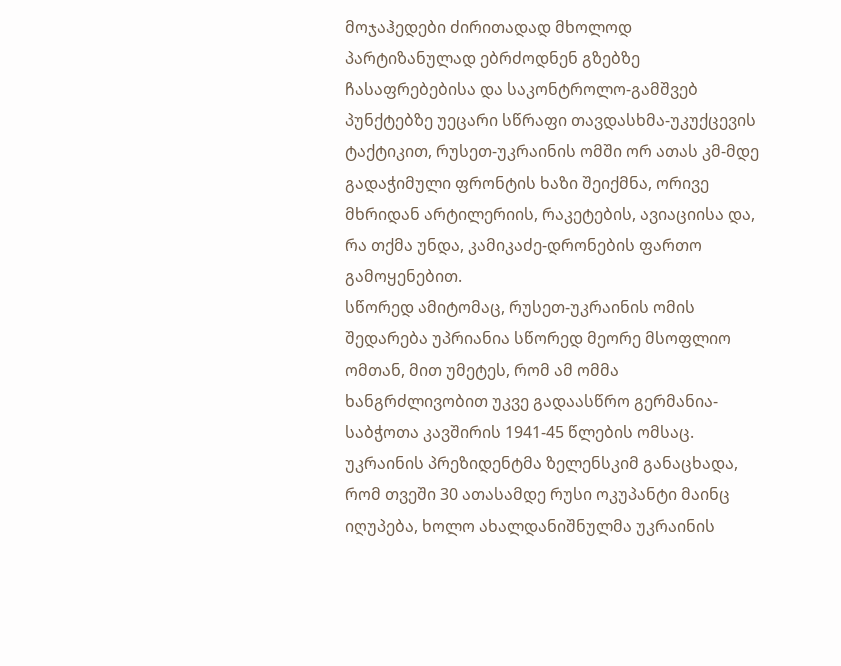მოჯაჰედები ძირითადად მხოლოდ პარტიზანულად ებრძოდნენ გზებზე ჩასაფრებებისა და საკონტროლო-გამშვებ პუნქტებზე უეცარი სწრაფი თავდასხმა-უკუქცევის ტაქტიკით, რუსეთ-უკრაინის ომში ორ ათას კმ-მდე გადაჭიმული ფრონტის ხაზი შეიქმნა, ორივე მხრიდან არტილერიის, რაკეტების, ავიაციისა და, რა თქმა უნდა, კამიკაძე-დრონების ფართო გამოყენებით.
სწორედ ამიტომაც, რუსეთ-უკრაინის ომის შედარება უპრიანია სწორედ მეორე მსოფლიო ომთან, მით უმეტეს, რომ ამ ომმა ხანგრძლივობით უკვე გადაასწრო გერმანია-საბჭოთა კავშირის 1941-45 წლების ომსაც.
უკრაინის პრეზიდენტმა ზელენსკიმ განაცხადა, რომ თვეში 30 ათასამდე რუსი ოკუპანტი მაინც იღუპება, ხოლო ახალდანიშნულმა უკრაინის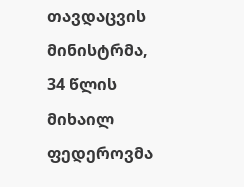თავდაცვის მინისტრმა, 34 წლის მიხაილ ფედეროვმა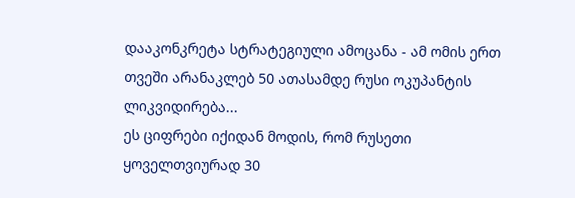დააკონკრეტა სტრატეგიული ამოცანა - ამ ომის ერთ თვეში არანაკლებ 50 ათასამდე რუსი ოკუპანტის ლიკვიდირება...
ეს ციფრები იქიდან მოდის, რომ რუსეთი ყოველთვიურად 30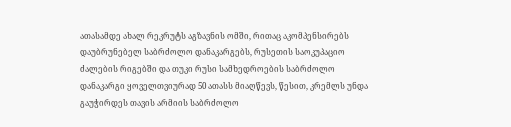ათასამდე ახალ რეკრუტს აგზავნის ომში, რითაც აკომპენსირებს დაუბრუნებელ საბრძოლო დანაკარგებს, რუსეთის საოკუპაციო ძალების რიგებში და თუკი რუსი სამხედროების საბრძოლო დანაკარგი ყოველთვიურად 50 ათასს მიაღწევს, წესით, კრემლს უნდა გაუჭირდეს თავის არმიის საბრძოლო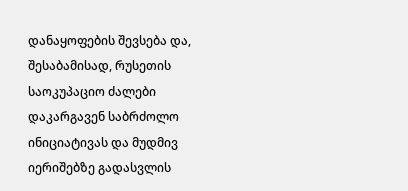დანაყოფების შევსება და, შესაბამისად, რუსეთის საოკუპაციო ძალები დაკარგავენ საბრძოლო ინიციატივას და მუდმივ იერიშებზე გადასვლის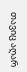თავიც აღარ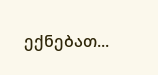ექნებათ...